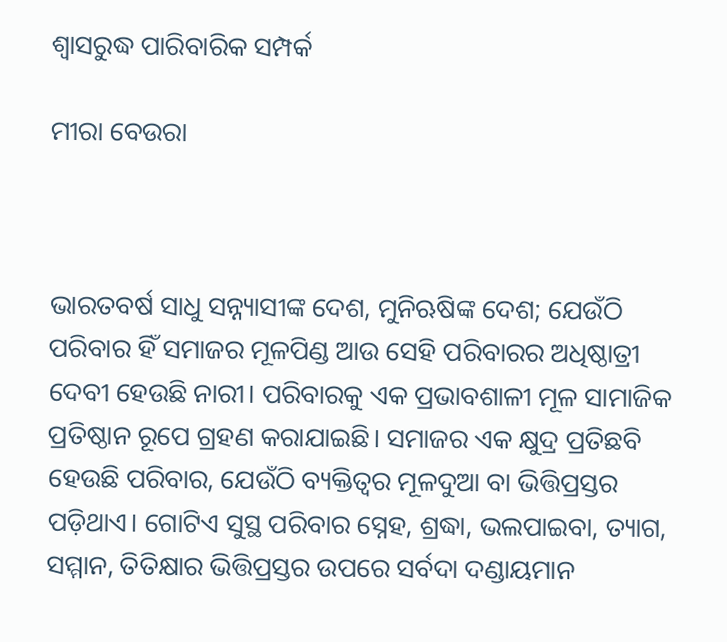ଶ୍ୱାସରୁଦ୍ଧ ପାରିବାରିକ ସମ୍ପର୍କ

ମୀରା ବେଉରା



ଭାରତବର୍ଷ ସାଧୁ ସନ୍ନ୍ୟାସୀଙ୍କ ଦେଶ, ମୁନିଋଷିଙ୍କ ଦେଶ; ଯେଉଁଠି ପରିବାର ହିଁ ସମାଜର ମୂଳପିଣ୍ଡ ଆଉ ସେହି ପରିବାରର ଅଧିଷ୍ଠାତ୍ରୀ ଦେବୀ ହେଉଛି ନାରୀ। ପରିବାରକୁ ଏକ ପ୍ରଭାବଶାଳୀ ମୂଳ ସାମାଜିକ ପ୍ରତିଷ୍ଠାନ ରୂପେ ଗ୍ରହଣ କରାଯାଇଛି। ସମାଜର ଏକ କ୍ଷୁଦ୍ର ପ୍ରତିଛବି ହେଉଛି ପରିବାର, ଯେଉଁଠି ବ୍ୟକ୍ତିତ୍ୱର ମୂଳଦୁଆ ବା ଭିତ୍ତିପ୍ରସ୍ତର ପଡ଼ିଥାଏ। ଗୋଟିଏ ସୁସ୍ଥ ପରିବାର ସ୍ନେହ, ଶ୍ରଦ୍ଧା, ଭଲପାଇବା, ତ୍ୟାଗ, ସମ୍ମାନ, ତିତିକ୍ଷାର ଭିତ୍ତିପ୍ରସ୍ତର ଉପରେ ସର୍ବଦା ଦଣ୍ଡାୟମାନ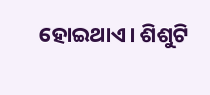ହୋଇଥାଏ। ଶିଶୁଟି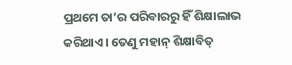ପ୍ରଥମେ ତା’ର ପରିବାରରୁ ହିଁ ଶିକ୍ଷାଲାଭ କରିଥାଏ। ତେଣୁ ମହାନ୍‌ ଶିକ୍ଷାବିତ୍‌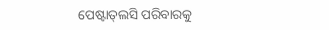ପେଷ୍ଟାତ୍‌ଲସି ପରିବାରକୁ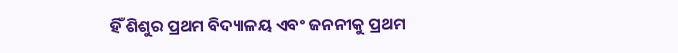ହିଁ ଶିଶୁର ପ୍ରଥମ ବିଦ୍ୟାଳୟ ଏବଂ ଜନନୀକୁ ପ୍ରଥମ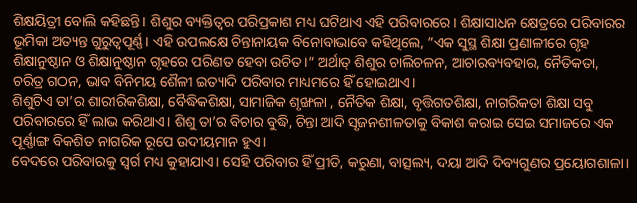ଶିକ୍ଷୟିତ୍ରୀ ବୋଲି କହିଛନ୍ତି। ଶିଶୁର ବ୍ୟକ୍ତିତ୍ୱର ପରିପ୍ରକାଶ ମଧ୍ୟ ଘଟିଥାଏ ଏହି ପରିବାରରେ। ଶିକ୍ଷାସାଧନ କ୍ଷେତ୍ରରେ ପରିବାରର ଭୂମିକା ଅତ୍ୟନ୍ତ ଗୁରୁତ୍ୱପୂର୍ଣ୍ଣ। ଏହି ଉପଲକ୍ଷେ ଚିନ୍ତାନାୟକ ବିନୋବାଭାବେ କହିଥିଲେ, ”ଏକ ସୁସ୍ଥ ଶିକ୍ଷା ପ୍ରଣାଳୀରେ ଗୃହ ଶିକ୍ଷାନୁଷ୍ଠାନ ଓ ଶିକ୍ଷାନୁଷ୍ଠାନ ଗୃହରେ ପରିଣତ ହେବା ଉଚିତ।“ ଅର୍ଥାତ୍‌ ଶିଶୁର ଚାଲିଚଳନ, ଆଚାରବ୍ୟବହାର, ନୈତିକତା, ଚରିତ୍ର ଗଠନ, ଭାବ ବିନିମୟ ଶୈଳୀ ଇତ୍ୟାଦି ପରିବାର ମାଧ୍ୟମରେ ହିଁ ହୋଇଥାଏ।
ଶିଶୁଟିଏ ତା’ର ଶାରୀରିକଶିକ୍ଷା, ବୈଦ୍ଧିକଶିକ୍ଷା, ସାମାଜିକ ଶୃଙ୍ଖଳା , ନୈତିକ ଶିକ୍ଷା, ବୃତ୍ତିଗତଶିକ୍ଷା, ନାଗରିକତା ଶିକ୍ଷା ସବୁ ପରିବାରରେ ହିଁ ଲାଭ କରିଥାଏ। ଶିଶୁ ତା’ର ବିଚାର ବୁଦ୍ଧି, ଚିନ୍ତା ଆଦି ସୃଜନଶୀଳତାକୁ ବିକାଶ କରାଇ ସେଇ ସମାଜରେ ଏକ ପୂର୍ଣ୍ଣାଙ୍ଗ ବିକଶିତ ନାଗରିକ ରୂପେ ଉଦୀୟମାନ ହୁଏ।
ବେଦରେ ପରିବାରକୁ ସ୍ବର୍ଗ ମଧ୍ୟ କୁହାଯାଏ। ସେହି ପରିବାର ହିଁ ପ୍ରୀତି, କରୁଣା, ବାତ୍ସଲ୍ୟ, ଦୟା ଆଦି ଦିବ୍ୟଗୁଣର ପ୍ରୟୋଗଶାଳା।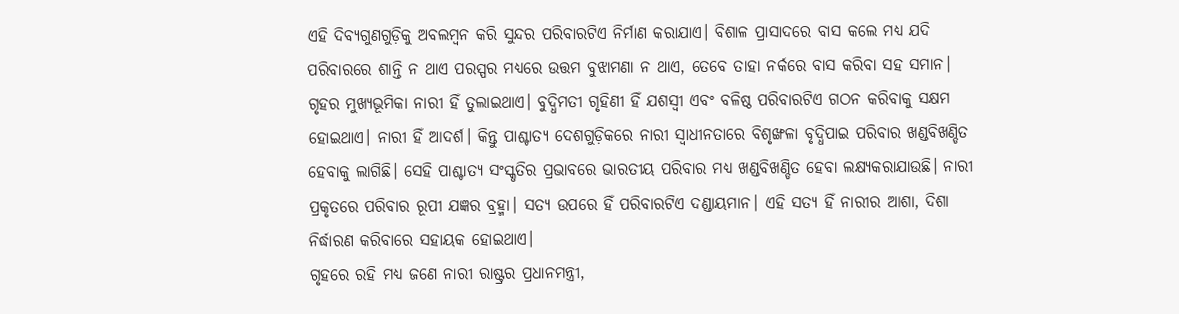ଏହି ଦିବ୍ୟଗୁଣଗୁଡ଼ିକୁ ଅବଲମ୍ବନ କରି ସୁନ୍ଦର ପରିବାରଟିଏ ନିର୍ମାଣ କରାଯାଏ। ବିଶାଳ ପ୍ରାସାଦରେ ବାସ କଲେ ମଧ୍ୟ ଯଦି ପରିବାରରେ ଶାନ୍ତି ନ ଥାଏ ପରସ୍ପର ମଧ୍ୟରେ ଉତ୍ତମ ବୁଝାମଣା ନ ଥାଏ, ତେବେ ତାହା ନର୍କରେ ବାସ କରିବା ସହ ସମାନ। ଗୃହର ମୁଖ୍ୟଭୂମିକା ନାରୀ ହିଁ ତୁଲାଇଥାଏ। ବୁଦ୍ଧିମତୀ ଗୃହିଣୀ ହିଁ ଯଶସ୍ବୀ ଏବଂ ବଳିଷ୍ଠ ପରିବାରଟିଏ ଗଠନ କରିବାକୁ ସକ୍ଷମ ହୋଇଥାଏ। ନାରୀ ହିଁ ଆଦର୍ଶ। କିନ୍ତୁ ପାଶ୍ଚାତ୍ୟ ଦେଶଗୁଡ଼ିକରେ ନାରୀ ସ୍ବାଧୀନତାରେ ବିଶୃଙ୍ଖଳା ବୃଦ୍ଧିପାଇ ପରିବାର ଖଣ୍ଡବିଖଣ୍ଡିତ ହେବାକୁ ଲାଗିଛି। ସେହି ପାଶ୍ଚାତ୍ୟ ସଂସ୍କୃତିର ପ୍ରଭାବରେ ଭାରତୀୟ ପରିବାର ମଧ୍ୟ ଖଣ୍ଡବିଖଣ୍ଡିତ ହେବା ଲକ୍ଷ୍ୟକରାଯାଉଛି। ନାରୀ ପ୍ରକୃତରେ ପରିବାର ରୂପୀ ଯଜ୍ଞର ବ୍ରହ୍ମା। ସତ୍ୟ ଉପରେ ହିଁ ପରିବାରଟିଏ ଦଣ୍ଡାୟମାନ। ଏହି ସତ୍ୟ ହିଁ ନାରୀର ଆଶା, ଦିଶା ନିର୍ଦ୍ଧାରଣ କରିବାରେ ସହାୟକ ହୋଇଥାଏ।
ଗୃହରେ ରହି ମଧ୍ୟ ଜଣେ ନାରୀ ରାଷ୍ଟ୍ରର ପ୍ରଧାନମନ୍ତ୍ରୀ,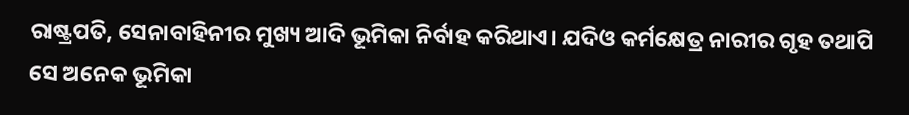ରାଷ୍ଟ୍ରପତି, ସେନାବାହିନୀର ମୁଖ୍ୟ ଆଦି ଭୂମିକା ନିର୍ବାହ କରିଥାଏ। ଯଦିଓ କର୍ମକ୍ଷେତ୍ର ନାରୀର ଗୃହ ତଥାପି ସେ ଅନେକ ଭୂମିକା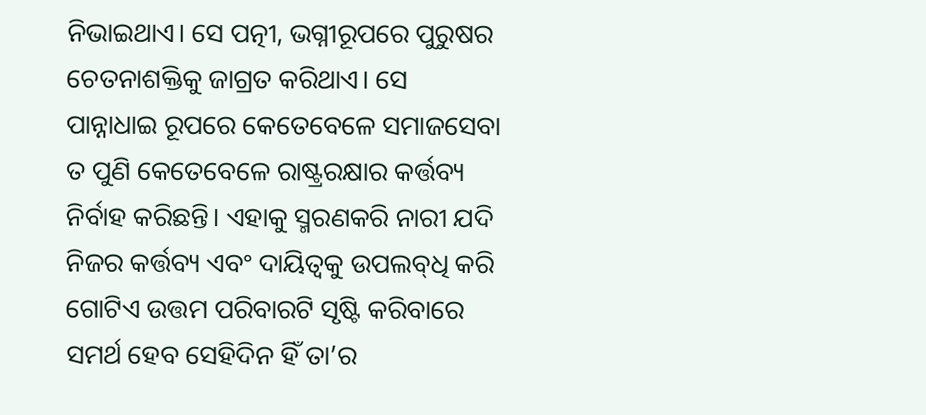ନିଭାଇଥାଏ। ସେ ପତ୍ନୀ, ଭଗ୍ନୀରୂପରେ ପୁରୁଷର ଚେତନାଶକ୍ତିକୁ ଜାଗ୍ରତ କରିଥାଏ। ସେ ପାନ୍ନାଧାଇ ରୂପରେ କେତେବେଳେ ସମାଜସେବା ତ ପୁଣି କେତେବେଳେ ରାଷ୍ଟ୍ରରକ୍ଷାର କର୍ତ୍ତବ୍ୟ ନିର୍ବାହ କରିଛନ୍ତି। ଏହାକୁ ସ୍ମରଣକରି ନାରୀ ଯଦି ନିଜର କର୍ତ୍ତବ୍ୟ ଏବଂ ଦାୟିତ୍ୱକୁ ଉପଲବ୍‌ଧି କରି ଗୋଟିଏ ଉତ୍ତମ ପରିବାରଟି ସୃଷ୍ଟି କରିବାରେ ସମର୍ଥ ହେବ ସେହିଦିନ ହିଁ ତା’ର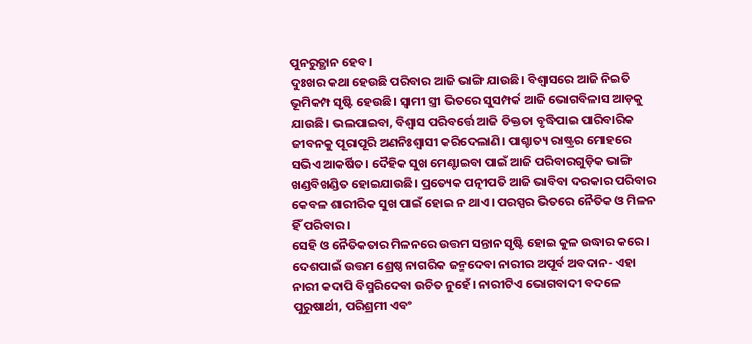ପୁନରୁତ୍ଥାନ ହେବ।
ଦୁଃଖର କଥା ହେଉଛି ପରିବାର ଆଜି ଭାଙ୍ଗି ଯାଉଛି। ବିଶ୍ୱାସରେ ଆଜି ନିଇତି ଭୂମିକମ୍ପ ସୃଷ୍ଟି ହେଉଛି। ସ୍ବାମୀ ସ୍ତ୍ରୀ ଭିତରେ ସୁସମ୍ପର୍କ ଆଜି ଭୋଗବିଳାସ ଆଡ଼କୁ ଯାଉଛି। ଭଲପାଇବା, ବିଶ୍ୱାସ ପରିବର୍ତ୍ତେ ଆଜି ତିକ୍ତତା ବୃଦ୍ଧିପାଇ ପାରିବାରିକ ଜୀବନକୁ ପୂରାପୂରି ଅଣନିଃଶ୍ୱାସୀ କରିଦେଲାଣି। ପାଶ୍ଚାତ୍ୟ ରାଷ୍ଟ୍ରର ମୋହରେ ସଭିଏ ଆକର୍ଷିତ। ଦୈହିକ ସୁଖ ମେଣ୍ଟାଇବା ପାଇଁ ଆଜି ପରିବାରଗୁଡ଼ିକ ଭାଙ୍ଗି ଖଣ୍ଡବିଖଣ୍ଡିତ ହୋଇଯାଉଛି। ପ୍ରତ୍ୟେକ ପତ୍ନୀପତି ଆଜି ଭାବିବା ଦରକାର ପରିବାର କେବଳ ଶାରୀରିକ ସୁଖ ପାଇଁ ହୋଇ ନ ଥାଏ। ପରସ୍ପର ଭିତରେ ନୈତିକ ଓ ମିଳନ ହିଁ ପରିବାର ।
ସେହି ଓ ନୈତିକତାର ମିଳନରେ ଉତ୍ତମ ସନ୍ତାନ ସୃଷ୍ଟି ହୋଇ କୁଳ ଉଦ୍ଧାର କରେ। ଦେଶପାଇଁ ଉତ୍ତମ ଶ୍ରେଷ୍ଠ ନାଗରିକ ଜନ୍ମଦେବା ନାରୀର ଅପୂର୍ବ ଅବଦାନ- ଏହା ନାରୀ କଦାପି ବିସ୍ମରିଦେବା ଉଚିତ ନୁହେଁ। ନାରୀଟିଏ ଭୋଗବାଦୀ ବଦଳେ ପୁରୁଷାର୍ଥୀ, ପରିଶ୍ରମୀ ଏବଂ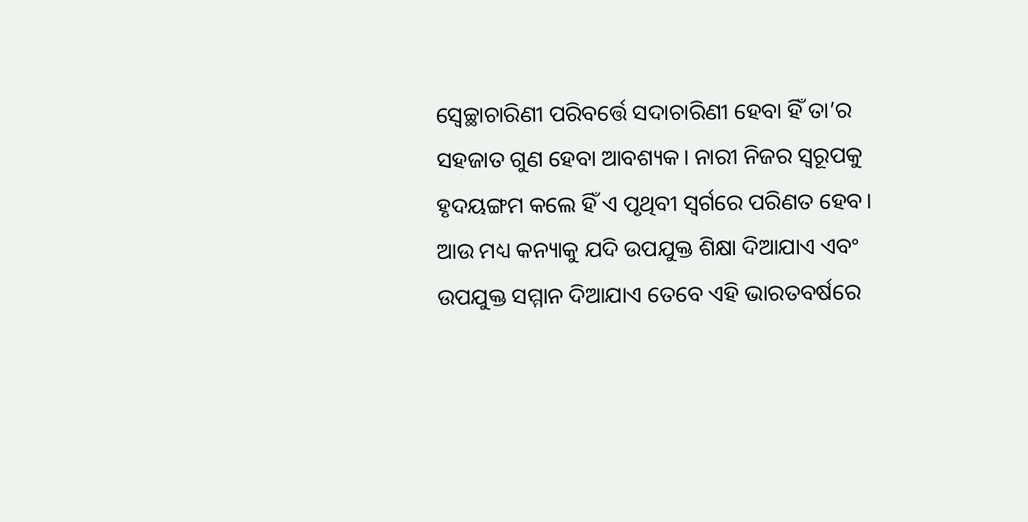ସ୍ବେଚ୍ଛାଚାରିଣୀ ପରିବର୍ତ୍ତେ ସଦାଚାରିଣୀ ହେବା ହିଁ ତା’ର ସହଜାତ ଗୁଣ ହେବା ଆବଶ୍ୟକ। ନାରୀ ନିଜର ସ୍ବରୂପକୁ ହୃଦୟଙ୍ଗମ କଲେ ହିଁ ଏ ପୃଥିବୀ ସ୍ବର୍ଗରେ ପରିଣତ ହେବ। ଆଉ ମଧ୍ୟ କନ୍ୟାକୁ ଯଦି ଉପଯୁକ୍ତ ଶିକ୍ଷା ଦିଆଯାଏ ଏବଂ ଉପଯୁକ୍ତ ସମ୍ମାନ ଦିଆଯାଏ ତେବେ ଏହି ଭାରତବର୍ଷରେ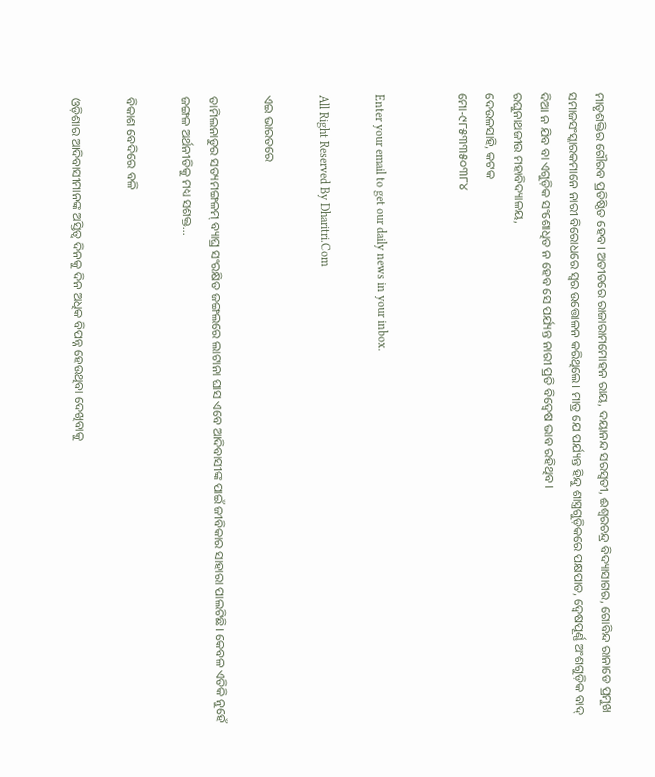ମାତୃଶକ୍ତିର ଗୌରବ ପ୍ରତିଷ୍ଠିତ ହେବ। ଅତୀତରେ ରାଜାରାମମୋହନ ରାୟ, ଦୟାନନ୍ଦ ସରସ୍ବତୀ, ଈଶ୍ୱରଚନ୍ଦ୍ର ବିଦ୍ୟାସାଗର, ଗୋବିନ୍ଦ ରାନାଡେ ପ୍ରମୁଖ ସମାଜସଂସ୍କାରକମାନେ ନାରୀ ବିରୋଧରେ ସ୍ବର ଉତ୍ତୋଳନ କରିଥିଲେ। ମାତ୍ର ଯେ ପର୍ଯ୍ୟନ୍ତ ହିନ୍ଦୁ ଶାସ୍ତ୍ରଗୁଡ଼ିକରେ ପକ୍ଷପାତ, ଦ୍ୱେଷପୂର୍ଣ୍ଣ ଅଂଶଗୁଡ଼ିକ ବାଦ୍‌ ଦିଆ ନ ଯିବ ବା ଏଗୁଡ଼ିକ ସଂଶୋଧିତ ନ ହେବ ସେ ପର୍ଯ୍ୟନ୍ତ ନାରୀ ପ୍ରତି ବିଦ୍ୱେଷ ଭାବ ରହିଥିବ।
ରଘୁନାଥଜୀଉ ମହାବିଦ୍ୟାଳୟ,
ଦେଉଳସାହି, କଟକ
ମୋ-୯୮୫୩୩୫୦୩୮୪


Enter your email to get our daily news in your inbox.

All Right Reserved By Dharitri.Com

ଏଇ ଭାରତରେ

ତାମିଲନାଡୁର ସତ୍ୟମଙ୍ଗଳମ୍‌ ବ୍ୟାଘ୍ର ସଂରକ୍ଷିତ ଜଙ୍ଗଲରେ ଲାଟାନା ଘାସ ଏବେ ଆଦିବାସୀଙ୍କ ପାଇଁ ଜୀବିକାର ସାହାରା ପାଲଟିଛି। କେବଳ ଏତିକି ନୁହେଁ ଜଙ୍ଗଳ ଅର୍ଥନୀତିକୁ ମଧ୍ୟ ସଶକ୍ତ…

ବିକାଶ ବେଦିରେ ବଳି

ଓଡ଼ିଶାର ଆଦିବାସୀମାନଙ୍କ ଅସ୍ତିତ୍ୱ ଦିନକୁ ଦିନ ଅଧିକ ବିପନ୍ନ ହେଉଥିବା ଦେଖିବାକୁ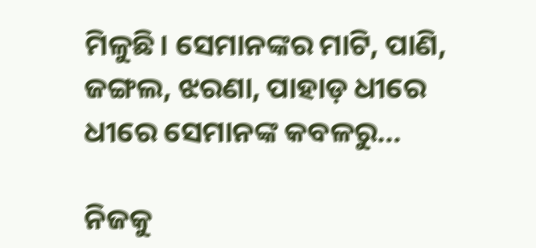ମିଳୁଛି। ସେମାନଙ୍କର ମାଟି, ପାଣି, ଜଙ୍ଗଲ, ଝରଣା, ପାହାଡ଼ ଧୀରେ ଧୀରେ ସେମାନଙ୍କ କବଳରୁ…

ନିଜକୁ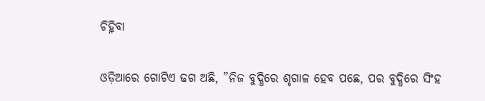ଚିହ୍ନିବା

ଓଡ଼ିଆରେ ଗୋଟିଏ ଢଗ ଅଛି, ”ନିଜ ବୁଦ୍ଧିରେ ଶୃଗାଳ ହେବ ପଛେ, ପର ବୁଦ୍ଧିରେ ସିଂହ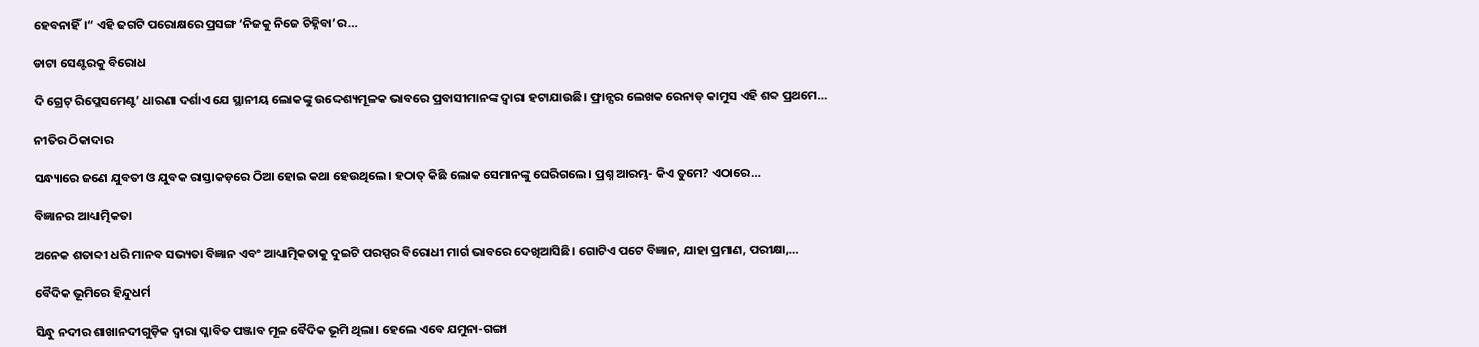ହେବନାହିଁ।“ ଏହି ଢଗଟି ପରୋକ୍ଷରେ ପ୍ରସଙ୍ଗ ‘ନିଜକୁ ନିଜେ ଚିହ୍ନିବା’ର…

ଡାଟା ସେଣ୍ଟରକୁ ବିରୋଧ

ଦି ଗ୍ରେଟ୍‌ ରିପ୍ଲେସମେଣ୍ଟ’ ଧାରଣା ଦର୍ଶାଏ ଯେ ସ୍ଥାନୀୟ ଲୋକଙ୍କୁ ଉଦ୍ଦେଶ୍ୟମୂଳକ ଭାବରେ ପ୍ରବାସୀମାନଙ୍କ ଦ୍ୱାରା ହଟାଯାଉଛି। ଫ୍ରାନ୍ସର ଲେଖକ ରେନାଡ୍‌ କାମୁସ ଏହି ଶବ୍ଦ ପ୍ରଥମେ…

ନୀତିର ଠିକାଦାର

ସନ୍ଧ୍ୟାରେ ଜଣେ ଯୁବତୀ ଓ ଯୁବକ ରାସ୍ତାକଡ଼ରେ ଠିଆ ହୋଇ କଥା ହେଉଥିଲେ। ହଠାତ୍‌ କିଛି ଲୋକ ସେମାନଙ୍କୁ ଘେରିଗଲେ। ପ୍ରଶ୍ନ ଆରମ୍ଭ- କିଏ ତୁମେ? ଏଠାରେ…

ବିଜ୍ଞାନର ଆଧ୍ୟାତ୍ମିକତା

ଅନେକ ଶତାବ୍ଦୀ ଧରି ମାନବ ସଭ୍ୟତା ବିଜ୍ଞାନ ଏବଂ ଆଧ୍ୟାତ୍ମିକତାକୁ ଦୁଇଟି ପରସ୍ପର ବିରୋଧୀ ମାର୍ଗ ଭାବରେ ଦେଖିଆସିଛି। ଗୋଟିଏ ପଟେ ବିଜ୍ଞାନ, ଯାହା ପ୍ରମାଣ, ପରୀକ୍ଷା,…

ବୈଦିକ ଭୂମିରେ ହିନ୍ଦୁଧର୍ମ

ସିନ୍ଧୁ ନଦୀର ଶାଖାନଦୀଗୁଡ଼ିକ ଦ୍ୱାରା ପ୍ଳାବିତ ପଞ୍ଜାବ ମୂଳ ବୈଦିକ ଭୂମି ଥିଲା। ହେଲେ ଏବେ ଯମୁନା-ଗଙ୍ଗା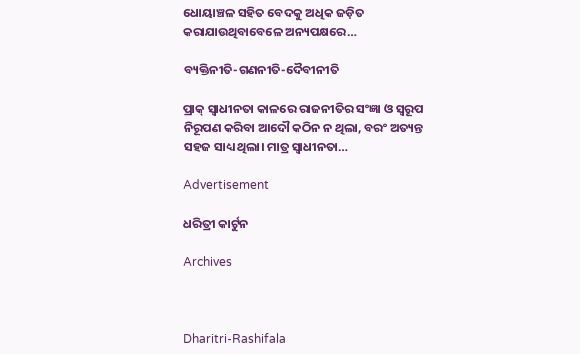ଧୋୟାଞ୍ଚଳ ସହିତ ବେଦକୁ ଅଧିକ ଜଡ଼ିତ କରାଯାଉଥିବାବେଳେ ଅନ୍ୟପକ୍ଷରେ…

ବ୍ୟକ୍ତିନୀତି-ଗଣନୀତି-ଦୈବୀନୀତି

ପ୍ରାକ୍‌ ସ୍ବାଧୀନତା କାଳରେ ରାଜନୀତିର ସଂଜ୍ଞା ଓ ସ୍ବରୂପ ନିରୂପଣ କରିବା ଆଦୌ କଠିନ ନ ଥିଲା, ବରଂ ଅତ୍ୟନ୍ତ ସହଜ ସାଧ୍ୟ ଥିଲା। ମାତ୍ର ସ୍ବାଧୀନତା…

Advertisement

ଧରିତ୍ରୀ କାର୍ଟୁନ

Archives



Dharitri-Rashifala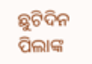ଛୁଟିଦିନ
ପିଲାଙ୍କ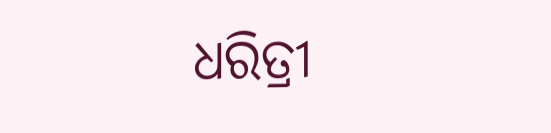ଧରିତ୍ରୀ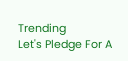Trending
Let's Pledge For A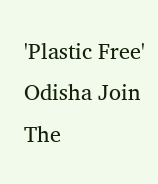'Plastic Free' Odisha Join The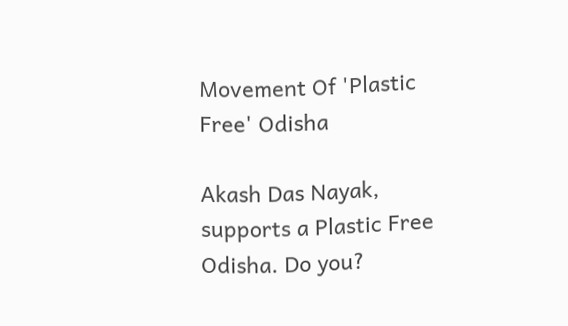Movement Of 'Plastic Free' Odisha

Akash Das Nayak, supports a Plastic Free Odisha. Do you?